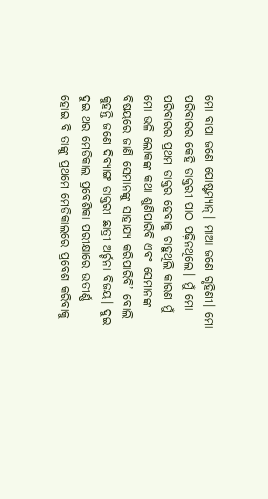ମୋ ବାପା ଜଣେ ପୋଷ୍ଟମ୍ୟାନ୍। ମାଆ ଜଣେ ଗୃହିଣୀ। ମୋ ପରିବାରର କେହି ଡାକ୍ତରୀ ପାଠ ପଢ଼ିନଥିଲେ। ମୁଁ ମୋ ପରିବାରର ପ୍ରଥମ ଡାକ୍ତର ହେବାକୁ ଚାହୁଥିଲି କାରଣ ମୁଁ ମୋ ଭଳି ଲୋକଙ୍କ କଥା ଶୁଣିପାରିବି ଏବଂ ସେମାନଙ୍କ ବିଷୟରେ ଜାଣି ସେମାନଙ୍କୁ ସାହାଯ୍ୟ କରିପାରିବି’ ବୋଲି କୁହନ୍ତି ଜଣେ ଦିବ୍ୟାଙ୍ଗ ଡାକ୍ତରୀ ଛାତ୍ରୀ ଅର୍ଚ୍ଚନା ବିଜୟ। ଦୁଇ ଦୁଇ ଥର ମେଡିକାଲ ପ୍ରବେଶିକା ପରୀକ୍ଷାରେ ଉତୀର୍ଣ୍ଣ ହୋଇ ବି ତାଙ୍କୁ ପ୍ରଥମେ ମେଡିକାଲରେ ପ୍ରବେଶ କରିବାକୁ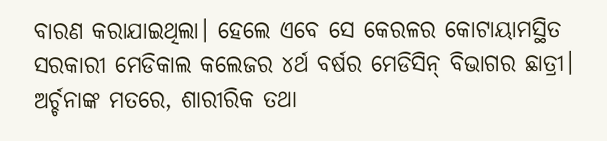ବାରଣ କରାଯାଇଥିଲା। ହେଲେ ଏବେ ସେ କେରଳର କୋଟାୟାମସ୍ଥିତ ସରକାରୀ ମେଡିକାଲ କଲେଜର ୪ର୍ଥ ବର୍ଷର ମେଡିସିନ୍ ବିଭାଗର ଛାତ୍ରୀ।
ଅର୍ଚ୍ଚନାଙ୍କ ମତରେ, ଶାରୀରିକ ତଥା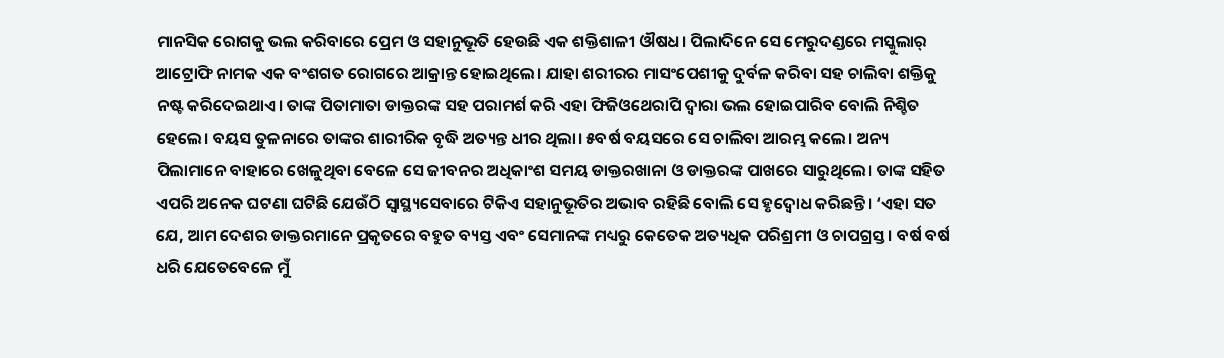ମାନସିକ ରୋଗକୁ ଭଲ କରିବାରେ ପ୍ରେମ ଓ ସହାନୁଭୂତି ହେଉଛି ଏକ ଶକ୍ତିଶାଳୀ ଔଷଧ। ପିଲାଦିନେ ସେ ମେରୁଦଣ୍ଡରେ ମସ୍କୁଲାର୍ ଆଟ୍ରୋଫି ନାମକ ଏକ ବଂଶଗତ ରୋଗରେ ଆକ୍ରାନ୍ତ ହୋଇଥିଲେ। ଯାହା ଶରୀରର ମାସଂପେଶୀକୁ ଦୁର୍ବଳ କରିବା ସହ ଚାଲିବା ଶକ୍ତିକୁ ନଷ୍ଟ କରିଦେଇଥାଏ। ତାଙ୍କ ପିତାମାତା ଡାକ୍ତରଙ୍କ ସହ ପରାମର୍ଶ କରି ଏହା ଫିଜିଓଥେରାପି ଦ୍ବାରା ଭଲ ହୋଇପାରିବ ବୋଲି ନିଶ୍ଚିତ ହେଲେ। ବୟସ ତୁଳନାରେ ତାଙ୍କର ଶାରୀରିକ ବୃଦ୍ଧି ଅତ୍ୟନ୍ତ ଧୀର ଥିଲା। ୫ବର୍ଷ ବୟସରେ ସେ ଚାଲିବା ଆରମ୍ଭ କଲେ। ଅନ୍ୟ ପିଲାମାନେ ବାହାରେ ଖେଳୁଥିବା ବେଳେ ସେ ଜୀବନର ଅଧିକାଂଶ ସମୟ ଡାକ୍ତରଖାନା ଓ ଡାକ୍ତରଙ୍କ ପାଖରେ ସାରୁଥିଲେ। ତାଙ୍କ ସହିତ ଏପରି ଅନେକ ଘଟଣା ଘଟିଛି ଯେଉଁଠି ସ୍ବାସ୍ଥ୍ୟସେବାରେ ଟିକିଏ ସହାନୁଭୂତିର ଅଭାବ ରହିଛି ବୋଲି ସେ ହୃଦ୍ବୋଧ କରିଛନ୍ତି। ‘ଏହା ସତ ଯେ, ଆମ ଦେଶର ଡାକ୍ତରମାନେ ପ୍ରକୃତରେ ବହୁତ ବ୍ୟସ୍ତ ଏବଂ ସେମାନଙ୍କ ମଧ୍ୟରୁ କେତେକ ଅତ୍ୟଧିକ ପରିଶ୍ରମୀ ଓ ଚାପଗ୍ରସ୍ତ। ବର୍ଷ ବର୍ଷ ଧରି ଯେତେବେଳେ ମୁଁ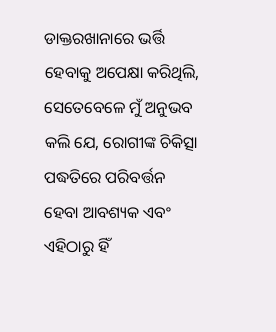ଡାକ୍ତରଖାନାରେ ଭର୍ତ୍ତି ହେବାକୁ ଅପେକ୍ଷା କରିଥିଲି, ସେତେବେଳେ ମୁଁ ଅନୁଭବ କଲି ଯେ, ରୋଗୀଙ୍କ ଚିକିତ୍ସା ପଦ୍ଧତିରେ ପରିବର୍ତ୍ତନ ହେବା ଆବଶ୍ୟକ ଏବଂ ଏହିଠାରୁ ହିଁ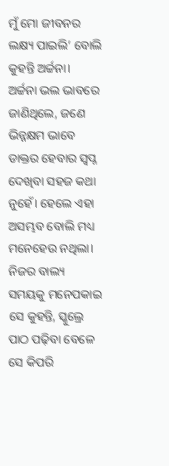ମୁଁ ମୋ ଜୀବନର ଲକ୍ଷ୍ୟ ପାଇଲି’ ବୋଲି କୁହନ୍ତି ଅର୍ଚ୍ଚନା।
ଅର୍ଚ୍ଚନା ଭଲ ଭାବରେ ଜାଣିଥିଲେ, ଜଣେ ଭିନ୍ନକ୍ଷମ ଭାବେ ଡାକ୍ତର ହେବାର ସ୍ବପ୍ନ ଦେଖିବା ସହଜ କଥା ନୁହେଁ। ହେଲେ ଏହା ଅସମ୍ଭବ ବୋଲି ମଧ୍ୟ ମନେହେଉ ନଥିଲା। ନିଜର ବାଲ୍ୟ ସମୟକୁ ମନେପକାଇ ସେ କୁହନ୍ତି, ସ୍କୁଲ୍ରେ ପାଠ ପଢ଼ିବା ବେଳେ ସେ କିପରି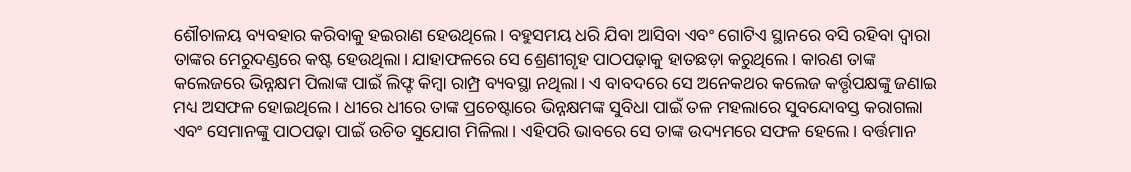ଶୌଚାଳୟ ବ୍ୟବହାର କରିବାକୁ ହଇରାଣ ହେଉଥିଲେ। ବହୁସମୟ ଧରି ଯିବା ଆସିବା ଏବଂ ଗୋଟିଏ ସ୍ଥାନରେ ବସି ରହିବା ଦ୍ବାରା ତାଙ୍କର ମେରୁଦଣ୍ଡରେ କଷ୍ଟ ହେଉଥିଲା। ଯାହାଫଳରେ ସେ ଶ୍ରେଣୀଗୃହ ପାଠପଢ଼ାକୁ ହାତଛଡ଼ା କରୁଥିଲେ। କାରଣ ତାଙ୍କ କଲେଜରେ ଭିନ୍ନକ୍ଷମ ପିଲାଙ୍କ ପାଇଁ ଲିଫ୍ଟ କିମ୍ବା ରାମ୍ପ୍ର ବ୍ୟବସ୍ଥା ନଥିଲା। ଏ ବାବଦରେ ସେ ଅନେକଥର କଲେଜ କର୍ତ୍ତୃପକ୍ଷଙ୍କୁ ଜଣାଇ ମଧ୍ୟ ଅସଫଳ ହୋଇଥିଲେ। ଧୀରେ ଧୀରେ ତାଙ୍କ ପ୍ରଚେଷ୍ଟାରେ ଭିନ୍ନକ୍ଷମଙ୍କ ସୁବିଧା ପାଇଁ ତଳ ମହଲାରେ ସୁବନ୍ଦୋବସ୍ତ କରାଗଲା ଏବଂ ସେମାନଙ୍କୁ ପାଠପଢ଼ା ପାଇଁ ଉଚିତ ସୁଯୋଗ ମିଳିଲା। ଏହିପରି ଭାବରେ ସେ ତାଙ୍କ ଉଦ୍ୟମରେ ସଫଳ ହେଲେ। ବର୍ତ୍ତମାନ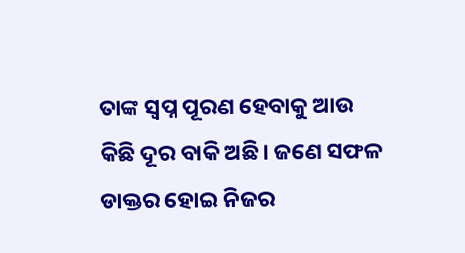ତାଙ୍କ ସ୍ବପ୍ନ ପୂରଣ ହେବାକୁ ଆଉ କିଛି ଦୂର ବାକି ଅଛି। ଜଣେ ସଫଳ ଡାକ୍ତର ହୋଇ ନିଜର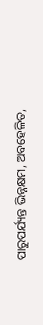ପାରୁପର୍ଯ୍ୟନ୍ତ ଭିନ୍ନକ୍ଷମ, ଅବହେଳିତ,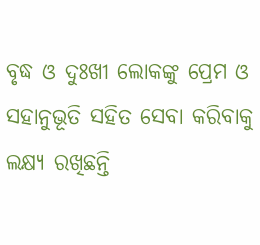ବୃଦ୍ଧ ଓ ଦୁଃଖୀ ଲୋକଙ୍କୁ ପ୍ରେମ ଓ ସହାନୁଭୂତି ସହିତ ସେବା କରିବାକୁ ଲକ୍ଷ୍ୟ ରଖିଛନ୍ତି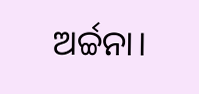ଅର୍ଚ୍ଚନା।